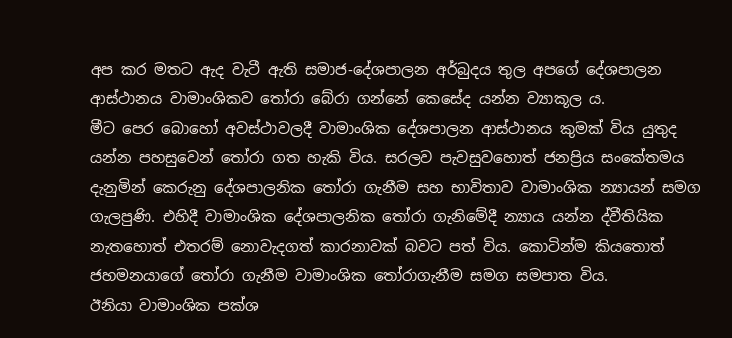අප කර මතට ඇද වැටී ඇති සමාජ-දේශපාලන අර්බුදය තුල අපගේ දේශපාලන ආස්ථානය වාමාංශිකව තෝරා බේරා ගන්නේ කෙසේද යන්න ව්‍යාකූල ය.
මීට පෙර බොහෝ අවස්ථාවලදී වාමාංශික දේශපාලන ආස්ථානය කුමක් විය යුතුද යන්න පහසුවෙන් තෝරා ගත හැකි විය. සරලව පැවසුවහොත් ජනප්‍රිය සංකේතමය දැනුමින් කෙරුනු දේශපාලනික තෝරා ගැනීම සහ භාවිතාව වාමාංශික න්‍යායන් සමග ගැලපුණි. එහිදී වාමාංශික දේශපාලනික තෝරා ගැනිමේදී න්‍යාය යන්න ද්වීතියික නැතහොත් එතරම් නොවැදගත් කාරනාවක් බවට පත් විය. කොටින්ම කියතොත් ජහමනයාගේ තෝරා ගැනීම වාමාංශික තෝරාගැනීම සමග සමපාත විය.
ඊනියා වාමාංශික පක්ශ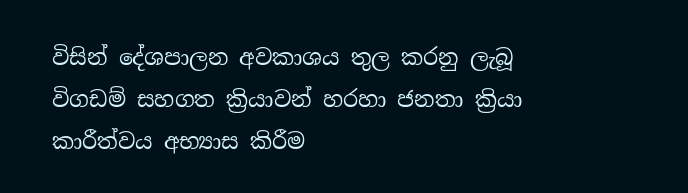විසින් දේශපාලන අවකාශය තුල කරනු ලැබූ විගඩම් සහගත ක්‍රියාවන් හරහා ජනතා ක්‍රියා කාරීත්වය අභ්‍යාස කිරීම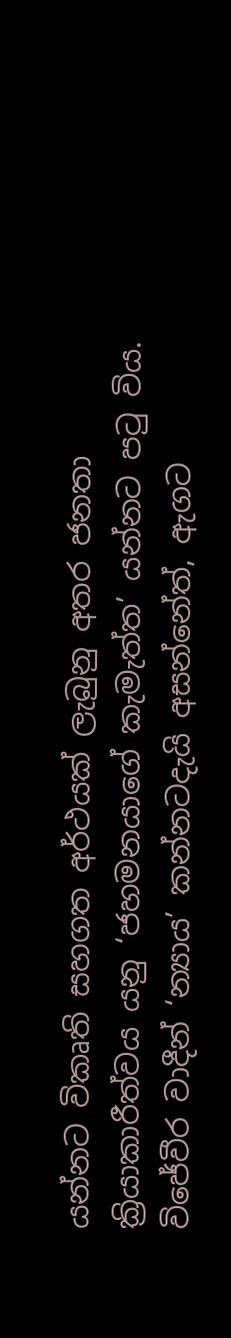යන්නට විකෘති සහගත අර්ථයක් ලැබුනු අතර ජනතා ක්‍රියාකාරීත්වය යනු ‘ජහමනයාගේ කැමැත්ත’ යන්නට පටු විය. විජේවීර වාදීන් ‘න්‍යාය’ කන්නටදැයි අසන්නේත්, ඇගට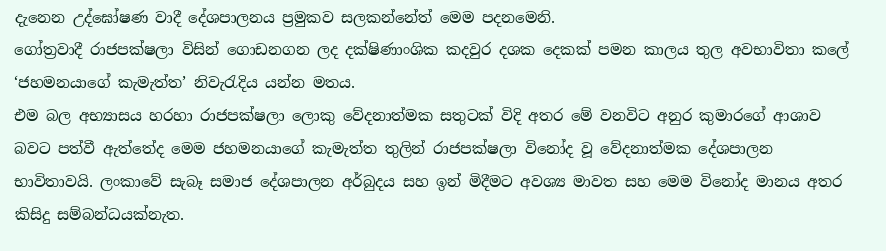දැනෙන උද්ඝෝෂණ වාදී දේශපාලනය ප්‍රමුකව සලකන්නේත් මෙම පදනමෙනි.
ගෝත්‍රවාදී රාජපක්ෂලා විසින් ගොඩනගන ලද දක්ෂිණාංශික කදවුර දශක දෙකක් පමන කාලය තුල අවභාවිතා කලේ ‘ජහමනයාගේ කැමැත්ත’ නිවැරැදිය යන්න මතය.
එම බල අභ්‍යාසය හරහා රාජපක්ෂලා ලොකු වේදනාත්මක සතුටක් විදි අතර මේ වනවිට අනුර කුමාරගේ ආශාව බවට පත්වී ඇත්තේද මෙම ජහමනයාගේ කැමැත්ත තුලින් රාජපක්ෂලා විනෝද වූ වේදනාත්මක දේශපාලන භාවිතාවයි. ලංකාවේ සැබෑ සමාජ දේශපාලන අර්බුදය සහ ඉන් මිදීමට අවශ්‍ය මාවත සහ මෙම විනෝද මානය අතර කිසිදු සම්බන්ධයක්නැත.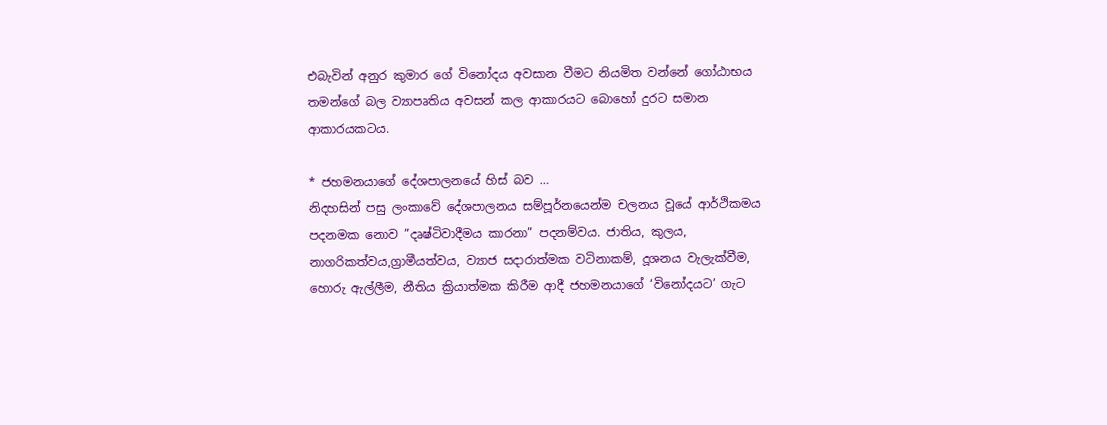එබැවින් අනුර කුමාර ගේ විනෝදය අවසාන වීමට නියමිත වන්නේ ගෝඨාභය තමන්ගේ බල ව්‍යාපෘතිය අවසන් කල ආකාරයට බොහෝ දුරට සමාන ආකාරයකටය.

* ජහමනයාගේ දේශපාලනයේ හිස් බව …
නිදහසින් පසු ලංකාවේ දේශපාලනය සම්පූර්නයෙන්ම චලනය වූයේ ආර්ථිකමය පදනමක නොව ”දෘෂ්ටිවාදීමය කාරනා” පදනම්වය. ජාතිය, කුලය, නාගරිකත්වය,ග්‍රාමීයත්වය, ව්‍යාජ සදාරාත්මක වටිනාකම්, දූශනය වැලැක්වීම, හොරු ඇල්ලීම, නීතිය ක්‍රියාත්මක කිරීම ආදී ජහමනයාගේ ‘විනෝදයට’ ගැට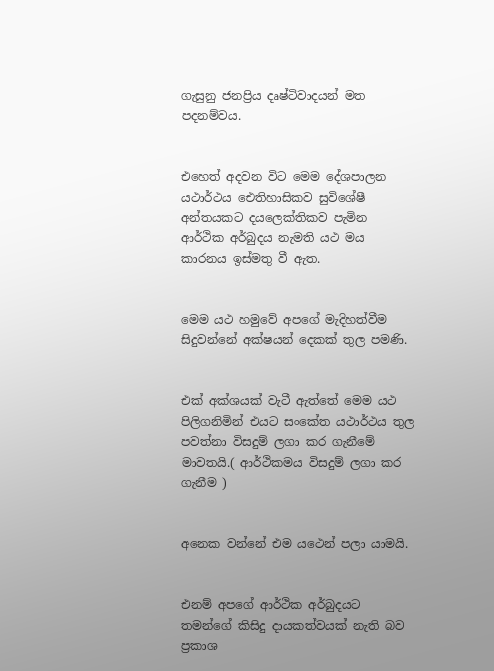ගැසුනු ජනප්‍රිය දෘෂ්ටිවාදයන් මත පදනම්වය.


එහෙත් අදවන විට මෙම දේශපාලන යථාර්ථය ඓතිහාසිකව සුවිශේෂී අන්තයකට දයලෙක්තිකව පැමින ආර්ථික අර්බුදය නැමති යථ මය කාරනය ඉස්මතු වී ඇත.


මෙම යථ හමුවේ අපගේ මැදිහත්වීම සිදුවන්නේ අක්ෂයන් දෙකක් තුල පමණි.


එක් අක්ශයක් වැටී ඇත්තේ මෙම යථ පිලිගනිමින් එයට සංකේත යථාර්ථය තුල පවත්නා විසදුම් ලගා කර ගැනීමේ මාවතයි.( ආර්ථිකමය විසදුම් ලගා කර ගැනීම )


අනෙක වන්නේ එම යථෙන් පලා යාමයි.


එනම් අපගේ ආර්ථික අර්බුදයට තමන්ගේ කිසිදු දායකත්වයක් නැති බව ප්‍රකාශ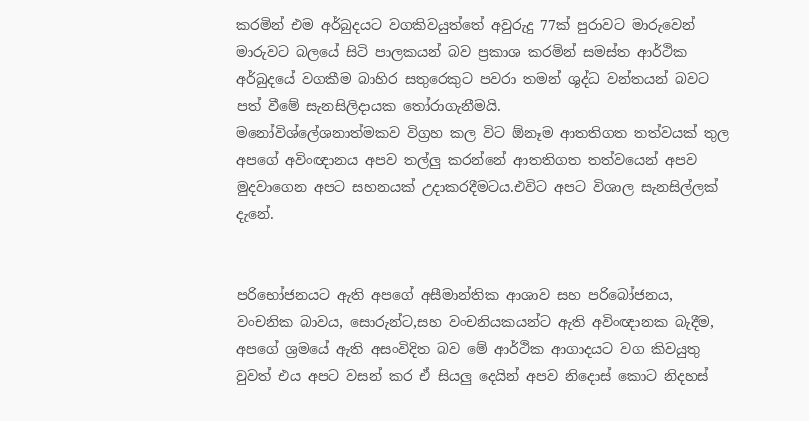කරමින් එම අර්බුදයට වගකිවයුත්තේ අවුරුදු 77ක් පුරාවට මාරුවෙන් මාරුවට බලයේ සිටි පාලකයන් බව ප්‍රකාශ කරමින් සමස්ත ආර්ථික අර්බුදයේ වගකීම බාහිර සතුරෙකුට පවරා තමන් ශුද්ධ වන්තයන් බවට පත් වීමේ සැනසිලිදායක තෝරාගැනීමයි.
මනෝවිශ්ලේශනාත්මකව විග්‍රහ කල විට ඕනෑම ආතතිගත තත්වයක් තුල අපගේ අවිංඥානය අපව තල්ලු කරන්නේ ආතතිගත තත්වයෙන් අපව මුදවාගෙන අපට සහනයක් උදාකරදීමටය.එවිට අපට විශාල සැනසිල්ලක් දැනේ.


පරිභෝජනයට ඇති අපගේ අසීමාන්තික ආශාව සහ පරිබෝජනය, වංචනික බාවය, සොරුන්ට,සහ වංචනියකයන්ට ඇති අවිංඥානක බැදීම, අපගේ ශ්‍රමයේ ඇති අසංවිදිත බව මේ ආර්ථික ආගාදයට වග කිවයුතු වුවත් එය අපට වසන් කර ඒ සියලු දෙයින් අපව නිදොස් කොට නිදහස්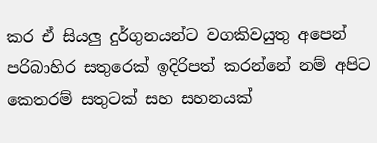කර ඒ සියලු දුර්ගුනයන්ට වගකිවයුතු අපෙන් පරිබාහිර සතුරෙක් ඉදිරිපත් කරන්නේ නම් අපිට කෙතරම් සතුටක් සහ සහනයක්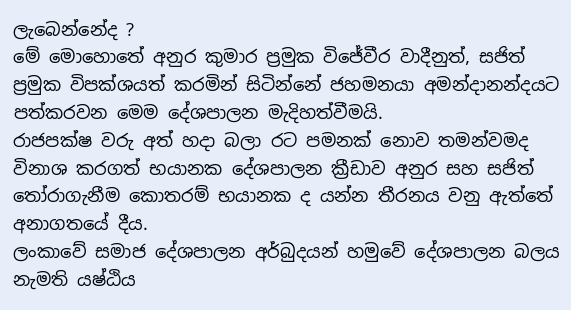ලැබෙන්නේද ?
මේ මොහොතේ අනුර කුමාර ප්‍රමුක විජේවීර වාදීනුත්, සජිත් ප්‍රමුක විපක්ශයත් කරමින් සිටින්නේ ජහමනයා අමන්දානන්දයට පත්කරවන මෙම දේශපාලන මැදිහත්වීමයි.
රාජපක්ෂ වරු අත් හදා බලා ‍රට පමනක් නොව තමන්වමද විනාශ කරගත් භයානක දේශපාලන ක්‍රීඩාව අනුර සහ සජිත් තෝරාගැනීම කොතරම් භයානක ද යන්න තීරනය වනු ඇත්තේ අනාගතයේ දීය.
ලංකාවේ සමාජ දේශපාලන අර්බුදයන් හමුවේ දේශපාලන බලය නැමති යෂ්ඨිය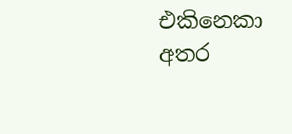එකිනෙකා අතර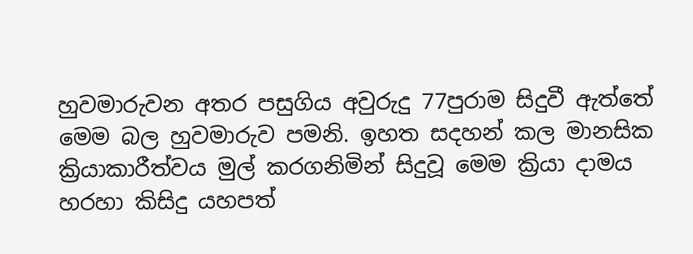හුවමාරුවන අතර පසුගිය අවුරුදු 77පුරාම සිදුවී ඇත්තේ මෙම බල හුවමාරුව පමනි. ඉහත සදහන් කල මානසික ක්‍රියාකාරීත්වය මුල් කරගනිමින් සිදුවූ මෙම ක්‍රියා දාමය හරහා කිසිදු යහපත්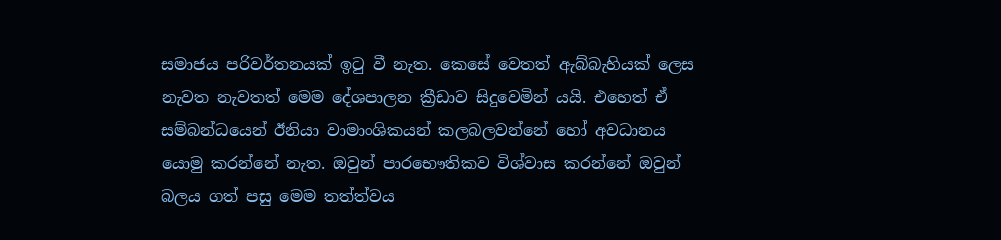සමාජය පරිවර්තනයක් ඉටු වී නැත. කෙසේ වෙතත් ඇබ්බැහියක් ලෙස නැවත නැවතත් මෙම දේශපාලන ක්‍රීඩාව සිදුවෙමින් යයි. එහෙත් ඒ සම්බන්ධයෙන් ඊනියා වාමාංශිකයන් කලබලවන්නේ හෝ අවධානය යොමු කරන්නේ නැත. ඔවුන් පාරභෞතිකව විශ්වාස කරන්නේ ඔවුන් බලය ගත් පසු මෙම තත්ත්වය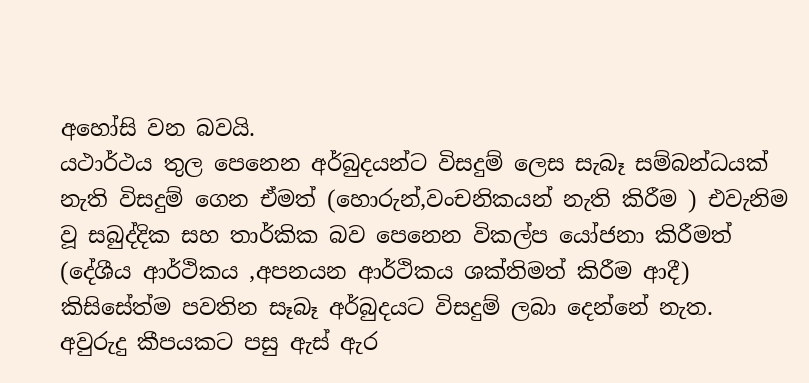අහෝසි වන බවයි.
යථාර්ථය තුල පෙනෙන අර්බුදයන්ට විසදුම් ලෙස සැබෑ සම්බන්ධයක් නැති විසදුම් ගෙන ඒමත් (හොරුන්,වංචනිකයන් නැති කිරීම ) එවැනිම වූ සබුද්දික සහ තාර්කික බව පෙනෙන විකල්ප යෝජනා කිරීමත් (දේශීය ආර්ථිකය ,අපනයන ආර්ථිකය ශක්තිමත් කිරීම ආදී) කිසිසේත්ම පවතින සෑබෑ අර්බුදයට විසදුම් ලබා දෙන්නේ නැත. අවුරුදු කීපයකට පසු ඇස් ඇර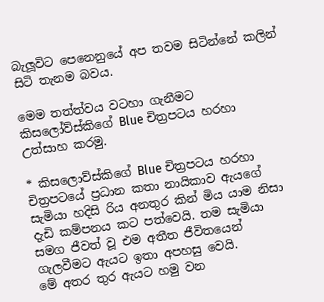බැලූවිට පෙනෙනුයේ අප තවම සිටින්නේ කලින් සිටි තැනම බවය.

මෙම තත්ත්වය වටහා ගැනීමට කිසලෝව්ස්කිගේ Blue චිත්‍රපටය හරහා උත්සාහ කරමු.

* කිසලොව්ස්කිගේ Blue චිත්‍රපටය හරහා
චිත්‍රපටයේ ප්‍රධාන කතා නායිකාව ඇයගේ සැමියා හදිසි රිය අනතුර කින් මිය යාම නිසා දැඩි කම්පනය කට පත්වෙයි. තම සැමියා සමග ජීවත් වූ එම අතීත ජීවිතයෙන් ගැලවීමට ඇයට ඉතා අපහසු වෙයි.
මේ අතර තුර ඇයට හමු වන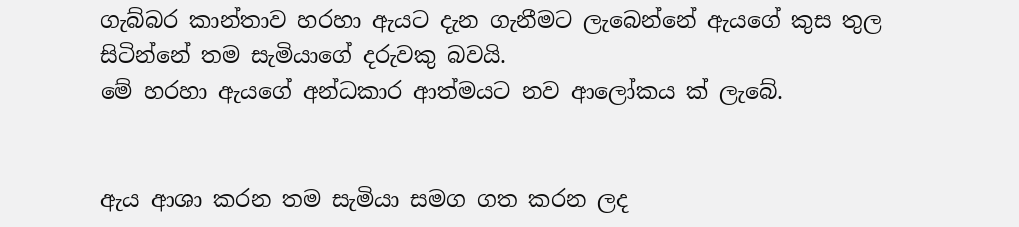ගැබ්බර කාන්තාව හරහා ඇයට දැන ගැනීමට ලැබෙන්නේ ඇයගේ කුස තුල සිටින්නේ තම සැමියාගේ දරුවකු බවයි.
මේ හරහා ඇයගේ අන්ධකාර ආත්මයට නව ආලෝකය ක් ලැබේ.


ඇය ආශා කරන තම සැමියා සමග ගත කරන ලද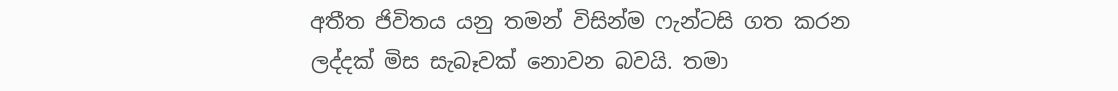අතීත ජිවිතය යනු තමන් විසින්ම ෆැන්ටසි ගත කරන ලද්දක් මිස සැබෑවක් නොවන බවයි. තමා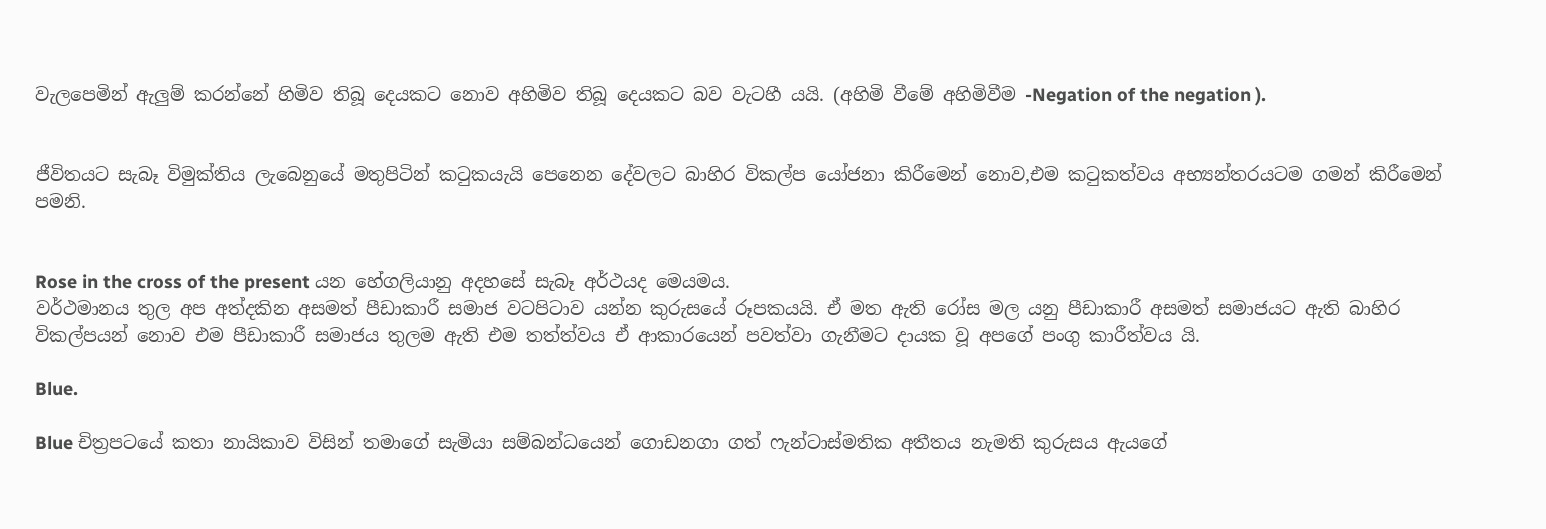වැලපෙමින් ඇලුම් කරන්නේ හිමිව තිබූ දෙයකට නොව අහිමිව තිබූ දෙයකට බව වැටහී යයි. (අහිමි වීමේ අහිමිවීම -Negation of the negation ).


ජීවිතයට සැබෑ විමුක්තිය ලැබෙනුයේ මතුපිටින් කටුකයැයි පෙනෙන දේවලට බාහිර විකල්ප යෝජනා කිරීමෙන් නොව,එම කටුකත්වය අභ්‍යන්තරයටම ගමන් කිරීමෙන් පමනි.


Rose in the cross of the present යන හේගලියානු අදහසේ සැබෑ අර්ථයද මෙයමය.
වර්ථමානය තුල අප අත්දකින අසමත් පීඩාකාරී සමාජ වටපිටාව යන්න කුරුසයේ රූපකයයි. ඒ මත ඇති රෝස මල යනු පීඩාකාරී අසමත් සමාජයට ඇති බාහිර විකල්පයන් නොව එම පීඩාකාරී සමාජය තුලම ඇති එම තත්ත්වය ඒ ආකාරයෙන් පවත්වා ගැනීමට දායක වූ අපගේ පංගු කාරීත්වය යි.

Blue.

Blue චිත්‍රපටයේ කතා නායිකාව විසින් තමාගේ සැමියා සම්බන්ධයෙන් ගොඩනගා ගත් ෆැන්ටාස්මතික අතීතය නැමති කුරුසය ඇයගේ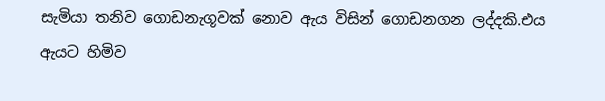සැමියා තනිව ගොඩනැගූවක් නොව ඇය විසින් ගොඩනගන ලද්දකි.එය ඇයට හිමිව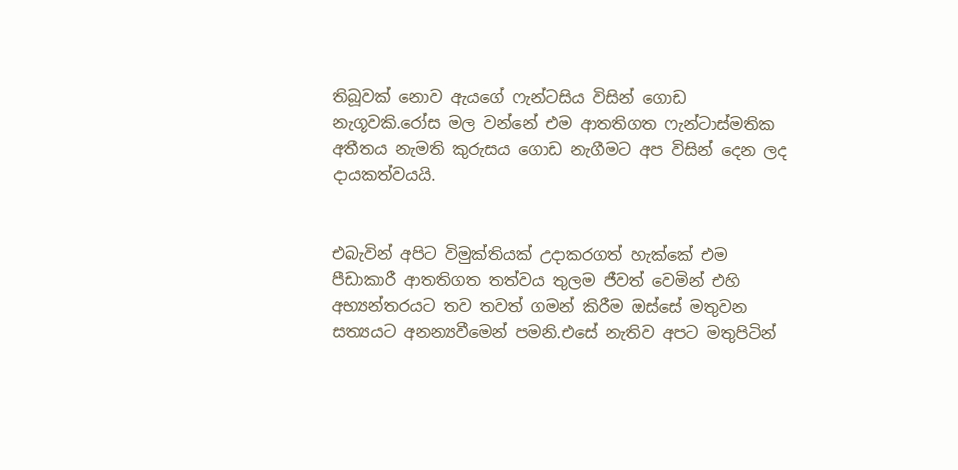තිබූවක් නොව ඇයගේ ෆැන්ටසිය විසින් ගොඩ නැගූවකි.රෝස මල වන්නේ එම ආතතිගත ෆැන්ටාස්මතික අතීතය නැමති කුරුසය ගොඩ නැගීමට අප විසින් දෙන ලද දායකත්වයයි.


එබැවින් අපිට විමුක්තියක් උදාකරගත් හැක්කේ එම පීඩාකාරී ආතතිගත තත්වය තුලම ජීවත් වෙමින් එහි අභ්‍යන්තරයට තව තවත් ගමන් කිරීම ඔස්සේ මතුවන සත්‍යයට අනන්‍යවීමෙන් පමනි.එසේ නැතිව අපට මතුපිටින්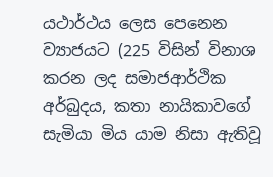යථාර්ථය ලෙස පෙනෙන ව්‍යාජයට (225 විසින් විනාශ කරන ලද සමාජආර්ථික අර්බුදය, කතා නායිකාවගේ සැමියා මිය යාම නිසා ඇතිවූ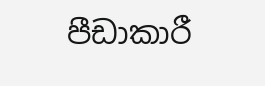පීඩාකාරී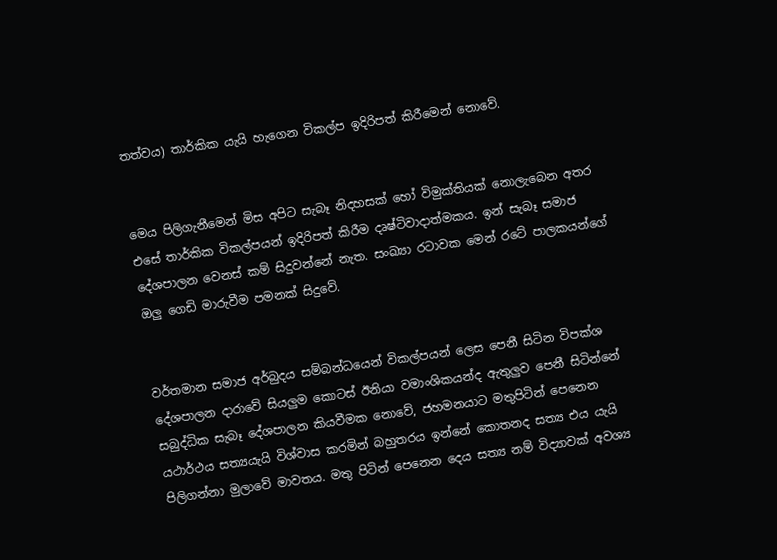තත්වය) තාර්කික යැයි හැගෙන විකල්ප ඉදිරිපත් කිරීමෙන් නොවේ.


මෙය පිලිගැනීමෙන් මිස අපිට සැබෑ නිදහසක් හෝ විමුක්තියක් නොලැබෙන අතර එසේ තාර්කික විකල්පයන් ඉදිරිපත් කිරීම දෘෂ්ටිවාදාත්මකය. ඉන් සැබෑ සමාජ දේශපාලන වෙනස් කම් සිදුවන්නේ නැත. සංඛ්‍යා රටාවක මෙන් රටේ පාලකයන්ගේ ඔලු ගෙඩි මාරුවීම පමනක් සිදුවේ.


වර්තමාන සමාජ අර්බුදය සම්බන්ධයෙන් විකල්පයන් ලෙස පෙනී සිටින විපක්ශ දේශපාලන දාරාවේ සියලුම කොටස් ඊනියා වමාංශිකයන්ද ඇතුලුව පෙනී සිටින්නේ සබුද්ධික සැබෑ දේශපාලන කියවීමක නොවේ, ජහමනයාට මතුපිටින් පෙනෙන යථාර්ථය සත්‍යයැයි විශ්වාස කරමින් බහුතරය ඉන්නේ කොතනද සත්‍ය එය යැයි පිලිගන්නා මුලාවේ මාවතය. මතු පිටින් පෙනෙන දෙය සත්‍ය නම් විද්‍යාවක් අවශ්‍ය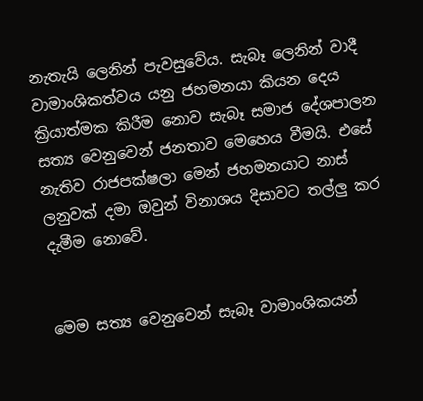නැතැයි ලෙනින් පැවසුවේය. සැබෑ ලෙනින් වාදී වාමාංශිකත්වය යනු ජහමනයා කියන දෙය ක්‍රියාත්මක කිරීම නොව සැබෑ සමාජ දේශපාලන සත්‍ය වෙනුවෙන් ජනතාව මෙහෙය වීමයි. එසේ නැතිව රාජපක්ෂලා මෙන් ජහමනයාට නාස් ලනුවක් දමා ඔවුන් විනාශය දිසාවට තල්ලු කර දැමීම නොවේ.


මෙම සත්‍ය වෙනුවෙන් සැබෑ වාමාංශිකයන්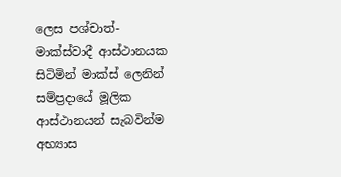ලෙස පශ්චාත්-මාක්ස්වාදී ආස්ථානයක සිටිමින් මාක්ස් ලෙනින් සම්ප්‍රදායේ මූලික ආස්ථානයන් සැබවින්ම අභ්‍යාස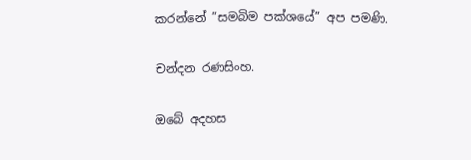කරන්නේ ”සමබිම පක්ශයේ” අප පමණි.

චන්දන රණසිංහ.

ඔබේ අදහස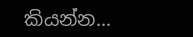කියන්න...